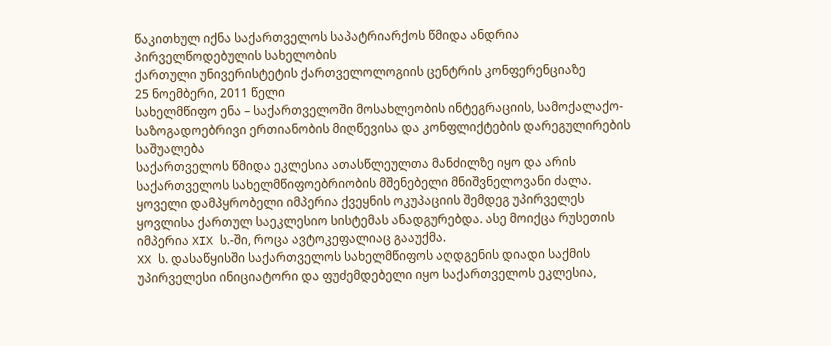წაკითხულ იქნა საქართველოს საპატრიარქოს წმიდა ანდრია პირველწოდებულის სახელობის
ქართული უნივერისტეტის ქართველოლოგიის ცენტრის კონფერენციაზე
25 ნოემბერი, 2011 წელი
სახელმწიფო ენა – საქართველოში მოსახლეობის ინტეგრაციის, სამოქალაქო-საზოგადოებრივი ერთიანობის მიღწევისა და კონფლიქტების დარეგულირების საშუალება
საქართველოს წმიდა ეკლესია ათასწლეულთა მანძილზე იყო და არის საქართველოს სახელმწიფოებრიობის მშენებელი მნიშვნელოვანი ძალა. ყოველი დამპყრობელი იმპერია ქვეყნის ოკუპაციის შემდეგ უპირველეს ყოვლისა ქართულ საეკლესიო სისტემას ანადგურებდა. ასე მოიქცა რუსეთის იმპერია XIX ს.-ში, როცა ავტოკეფალიაც გააუქმა.
XX ს. დასაწყისში საქართველოს სახელმწიფოს აღდგენის დიადი საქმის უპირველესი ინიციატორი და ფუძემდებელი იყო საქართველოს ეკლესია,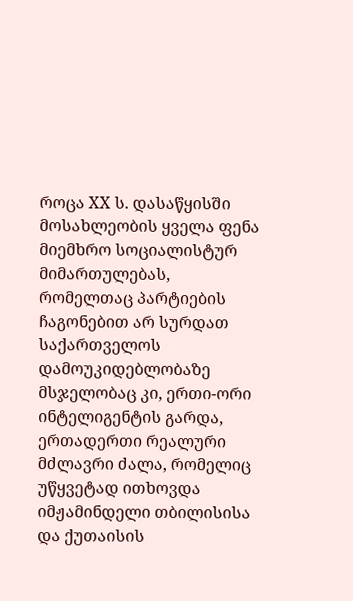როცა XX ს. დასაწყისში მოსახლეობის ყველა ფენა მიემხრო სოციალისტურ მიმართულებას, რომელთაც პარტიების ჩაგონებით არ სურდათ საქართველოს დამოუკიდებლობაზე მსჯელობაც კი, ერთი-ორი ინტელიგენტის გარდა, ერთადერთი რეალური მძლავრი ძალა, რომელიც უწყვეტად ითხოვდა იმჟამინდელი თბილისისა და ქუთაისის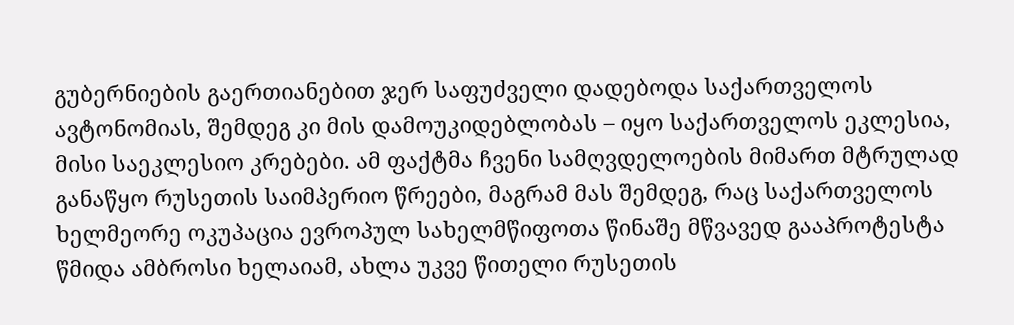გუბერნიების გაერთიანებით ჯერ საფუძველი დადებოდა საქართველოს ავტონომიას, შემდეგ კი მის დამოუკიდებლობას – იყო საქართველოს ეკლესია, მისი საეკლესიო კრებები. ამ ფაქტმა ჩვენი სამღვდელოების მიმართ მტრულად განაწყო რუსეთის საიმპერიო წრეები, მაგრამ მას შემდეგ, რაც საქართველოს ხელმეორე ოკუპაცია ევროპულ სახელმწიფოთა წინაშე მწვავედ გააპროტესტა წმიდა ამბროსი ხელაიამ, ახლა უკვე წითელი რუსეთის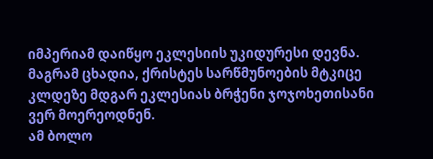იმპერიამ დაიწყო ეკლესიის უკიდურესი დევნა. მაგრამ ცხადია, ქრისტეს სარწმუნოების მტკიცე კლდეზე მდგარ ეკლესიას ბრჭენი ჯოჯოხეთისანი ვერ მოერეოდნენ.
ამ ბოლო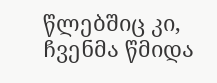წლებშიც კი, ჩვენმა წმიდა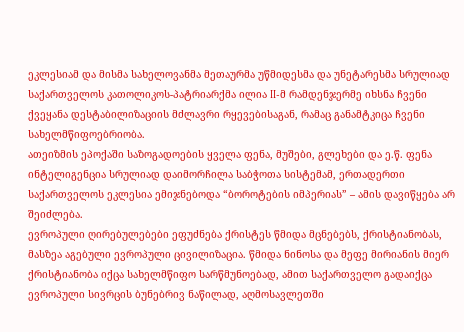ეკლესიამ და მისმა სახელოვანმა მეთაურმა უწმიდესმა და უნეტარესმა სრულიად საქართველოს კათოლიკოს-პატრიარქმა ილია II-მ რამდენჯერმე იხსნა ჩვენი ქვეყანა დესტაბილიზაციის მძლავრი რყევებისაგან, რამაც განამტკიცა ჩვენი სახელმწიფოებრიობა.
ათეიზმის ეპოქაში საზოგადოების ყველა ფენა, მუშები, გლეხები და ე.წ. ფენა ინტელიგენცია სრულიად დაიმორჩილა საბჭოთა სისტემამ, ერთადერთი საქართველოს ეკლესია ემიჯნებოდა “ბოროტების იმპერიას” – ამის დავიწყება არ შეიძლება.
ევროპული ღირებულებები ეფუძნება ქრისტეს წმიდა მცნებებს, ქრისტიანობას, მასზეა აგებული ევროპული ცივილიზაცია. წმიდა ნინოსა და მეფე მირიანის მიერ ქრისტიანობა იქცა სახელმწიფო სარწმუნოებად, ამით საქართველო გადაიქცა ევროპული სივრცის ბუნებრივ ნაწილად, აღმოსავლეთში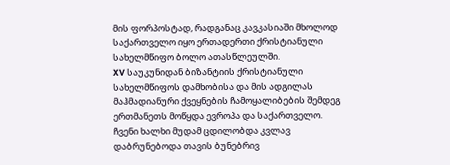მის ფორპოსტად, რადგანაც კავკასიაში მხოლოდ საქართველო იყო ერთადერთი ქრისტიანული სახელმწიფო ბოლო ათასწლეულში.
XV საუკუნიდან ბიზანტიის ქრისტიანული სახელმწიფოს დამხობისა და მის ადგილას მაჰმადიანური ქვეყნების ჩამოყალიბების შემდეგ ერთმანეთს მოწყდა ევროპა და საქართველო. ჩვენი ხალხი მუდამ ცდილობდა კვლავ დაბრუნებოდა თავის ბუნებრივ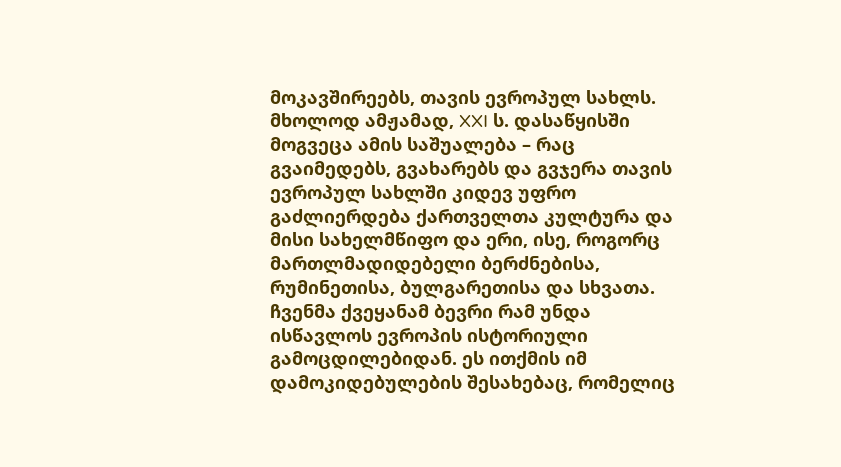მოკავშირეებს, თავის ევროპულ სახლს. მხოლოდ ამჟამად, XXI ს. დასაწყისში მოგვეცა ამის საშუალება – რაც გვაიმედებს, გვახარებს და გვჯერა თავის ევროპულ სახლში კიდევ უფრო გაძლიერდება ქართველთა კულტურა და მისი სახელმწიფო და ერი, ისე, როგორც მართლმადიდებელი ბერძნებისა, რუმინეთისა, ბულგარეთისა და სხვათა.
ჩვენმა ქვეყანამ ბევრი რამ უნდა ისწავლოს ევროპის ისტორიული გამოცდილებიდან. ეს ითქმის იმ დამოკიდებულების შესახებაც, რომელიც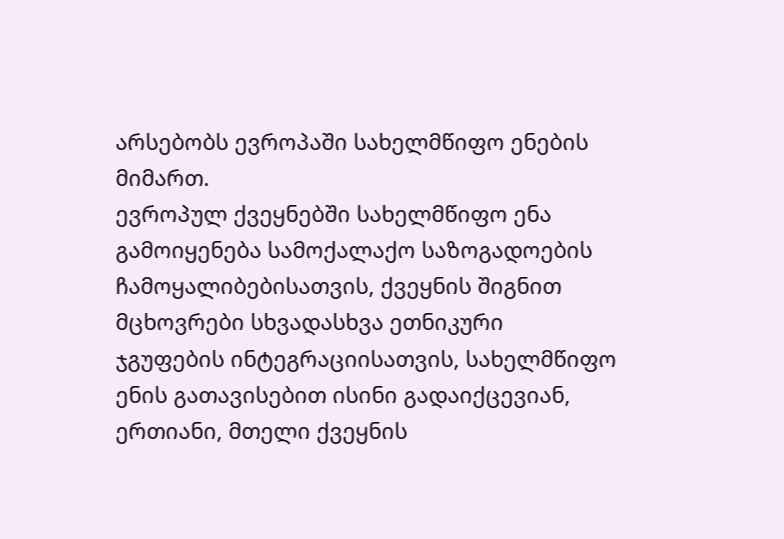არსებობს ევროპაში სახელმწიფო ენების მიმართ.
ევროპულ ქვეყნებში სახელმწიფო ენა გამოიყენება სამოქალაქო საზოგადოების ჩამოყალიბებისათვის, ქვეყნის შიგნით მცხოვრები სხვადასხვა ეთნიკური ჯგუფების ინტეგრაციისათვის, სახელმწიფო ენის გათავისებით ისინი გადაიქცევიან, ერთიანი, მთელი ქვეყნის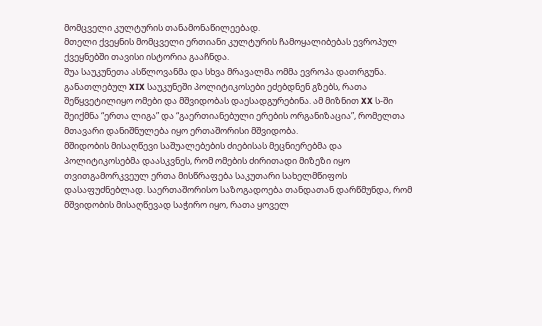მომცველი კულტურის თანამონაწილეებად.
მთელი ქვეყნის მომცველი ერთიანი კულტურის ჩამოყალიბებას ევროპულ ქვეყნებში თავისი ისტორია გააჩნდა.
შუა საუკუნეთა ასწლოვანმა და სხვა მრავალმა ომმა ევროპა დათრგუნა. განათლებულ XIX საუკუნეში პოლიტიკოსები ეძებდნენ გზებს, რათა შეწყვეტილიყო ომები და მშვიდობას დაესადგურებინა. ამ მიზნით XX ს-ში შეიქმნა “ერთა ლიგა” და “გაერთიანებული ერების ორგანიზაცია”, რომელთა მთავარი დანიშნულება იყო ერთაშორისი მშვიდობა.
მშიდობის მისაღწევი საშუალებების ძიებისას მეცნიერებმა და პოლიტიკოსებმა დაასკვნეს, რომ ომების ძირითადი მიზეზი იყო თვითგამორკვეულ ერთა მისწრაფება საკუთარი სახელმწიფოს დასაფუძნებლად. საერთაშორისო საზოგადოება თანდათან დარწმუნდა, რომ მშვიდობის მისაღწევად საჭირო იყო, რათა ყოველ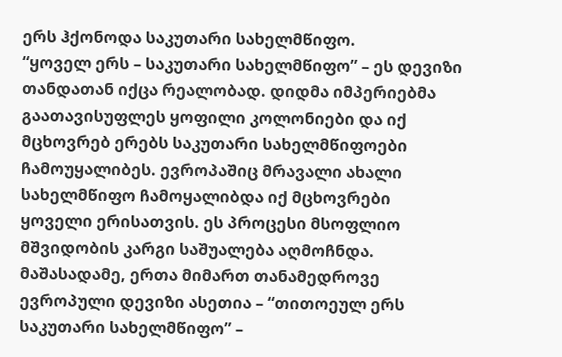ერს ჰქონოდა საკუთარი სახელმწიფო.
“ყოველ ერს – საკუთარი სახელმწიფო” – ეს დევიზი თანდათან იქცა რეალობად. დიდმა იმპერიებმა გაათავისუფლეს ყოფილი კოლონიები და იქ მცხოვრებ ერებს საკუთარი სახელმწიფოები ჩამოუყალიბეს. ევროპაშიც მრავალი ახალი სახელმწიფო ჩამოყალიბდა იქ მცხოვრები ყოველი ერისათვის. ეს პროცესი მსოფლიო მშვიდობის კარგი საშუალება აღმოჩნდა.
მაშასადამე, ერთა მიმართ თანამედროვე ევროპული დევიზი ასეთია – “თითოეულ ერს საკუთარი სახელმწიფო” –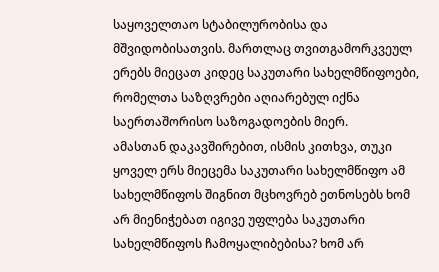საყოველთაო სტაბილურობისა და მშვიდობისათვის. მართლაც თვითგამორკვეულ ერებს მიეცათ კიდეც საკუთარი სახელმწიფოები, რომელთა საზღვრები აღიარებულ იქნა საერთაშორისო საზოგადოების მიერ.
ამასთან დაკავშირებით, ისმის კითხვა, თუკი ყოველ ერს მიეცემა საკუთარი სახელმწიფო ამ სახელმწიფოს შიგნით მცხოვრებ ეთნოსებს ხომ არ მიენიჭებათ იგივე უფლება საკუთარი სახელმწიფოს ჩამოყალიბებისა? ხომ არ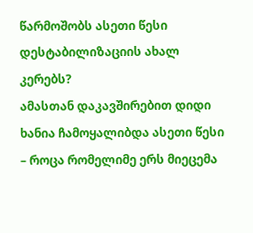წარმოშობს ასეთი წესი დესტაბილიზაციის ახალ კერებს?
ამასთან დაკავშირებით დიდი ხანია ჩამოყალიბდა ასეთი წესი – როცა რომელიმე ერს მიეცემა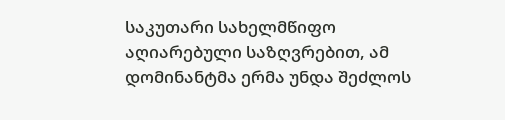საკუთარი სახელმწიფო აღიარებული საზღვრებით, ამ დომინანტმა ერმა უნდა შეძლოს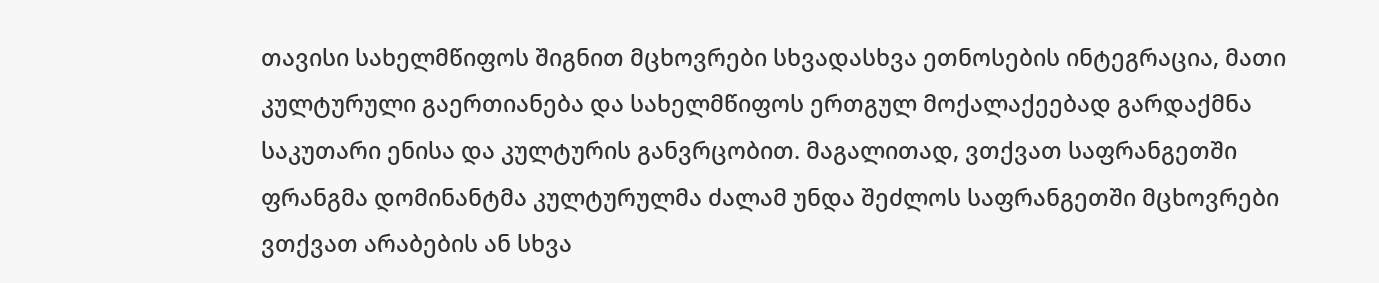თავისი სახელმწიფოს შიგნით მცხოვრები სხვადასხვა ეთნოსების ინტეგრაცია, მათი კულტურული გაერთიანება და სახელმწიფოს ერთგულ მოქალაქეებად გარდაქმნა საკუთარი ენისა და კულტურის განვრცობით. მაგალითად, ვთქვათ საფრანგეთში ფრანგმა დომინანტმა კულტურულმა ძალამ უნდა შეძლოს საფრანგეთში მცხოვრები ვთქვათ არაბების ან სხვა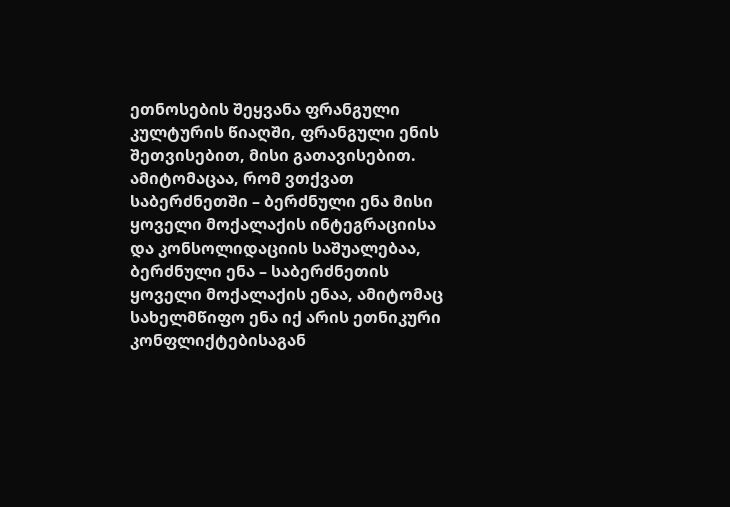ეთნოსების შეყვანა ფრანგული კულტურის წიაღში, ფრანგული ენის შეთვისებით, მისი გათავისებით. ამიტომაცაა, რომ ვთქვათ საბერძნეთში – ბერძნული ენა მისი ყოველი მოქალაქის ინტეგრაციისა და კონსოლიდაციის საშუალებაა, ბერძნული ენა – საბერძნეთის ყოველი მოქალაქის ენაა, ამიტომაც სახელმწიფო ენა იქ არის ეთნიკური კონფლიქტებისაგან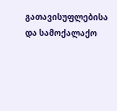გათავისუფლებისა და სამოქალაქო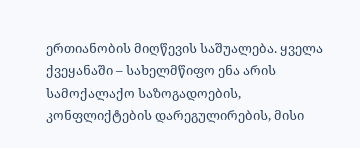ერთიანობის მიღწევის საშუალება. ყველა ქვეყანაში – სახელმწიფო ენა არის სამოქალაქო საზოგადოების, კონფლიქტების დარეგულირების, მისი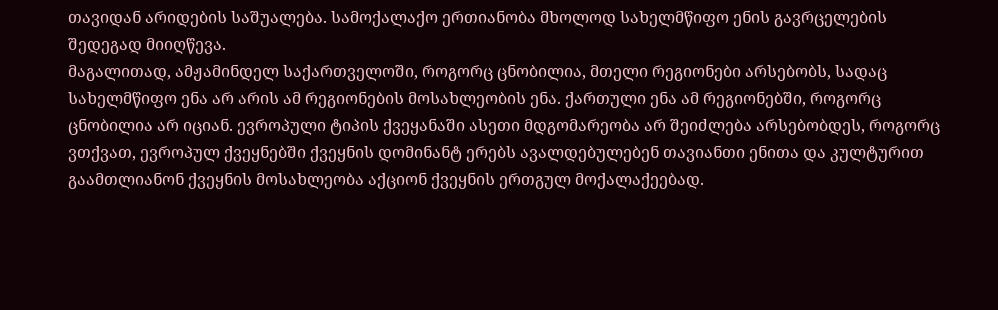თავიდან არიდების საშუალება. სამოქალაქო ერთიანობა მხოლოდ სახელმწიფო ენის გავრცელების შედეგად მიიღწევა.
მაგალითად, ამჟამინდელ საქართველოში, როგორც ცნობილია, მთელი რეგიონები არსებობს, სადაც სახელმწიფო ენა არ არის ამ რეგიონების მოსახლეობის ენა. ქართული ენა ამ რეგიონებში, როგორც ცნობილია არ იციან. ევროპული ტიპის ქვეყანაში ასეთი მდგომარეობა არ შეიძლება არსებობდეს, როგორც ვთქვათ, ევროპულ ქვეყნებში ქვეყნის დომინანტ ერებს ავალდებულებენ თავიანთი ენითა და კულტურით გაამთლიანონ ქვეყნის მოსახლეობა აქციონ ქვეყნის ერთგულ მოქალაქეებად.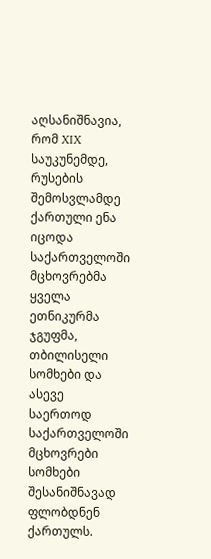აღსანიშნავია, რომ XIX საუკუნემდე, რუსების შემოსვლამდე ქართული ენა იცოდა საქართველოში მცხოვრებმა ყველა ეთნიკურმა ჯგუფმა, თბილისელი სომხები და ასევე საერთოდ საქართველოში მცხოვრები სომხები შესანიშნავად ფლობდნენ ქართულს.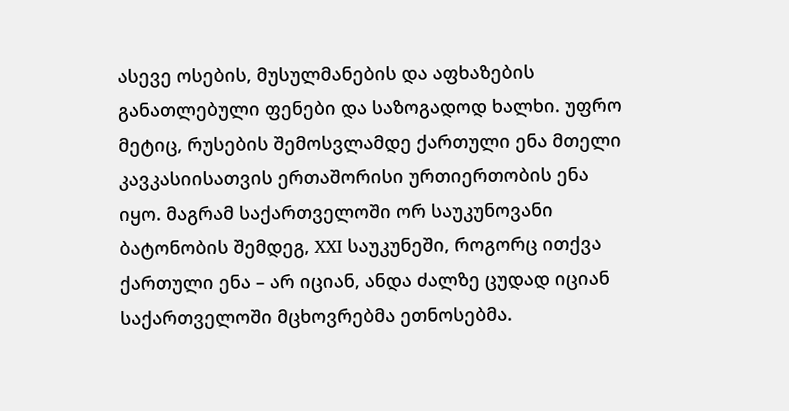ასევე ოსების, მუსულმანების და აფხაზების განათლებული ფენები და საზოგადოდ ხალხი. უფრო მეტიც, რუსების შემოსვლამდე ქართული ენა მთელი კავკასიისათვის ერთაშორისი ურთიერთობის ენა იყო. მაგრამ საქართველოში ორ საუკუნოვანი ბატონობის შემდეგ, XXI საუკუნეში, როგორც ითქვა ქართული ენა – არ იციან, ანდა ძალზე ცუდად იციან საქართველოში მცხოვრებმა ეთნოსებმა.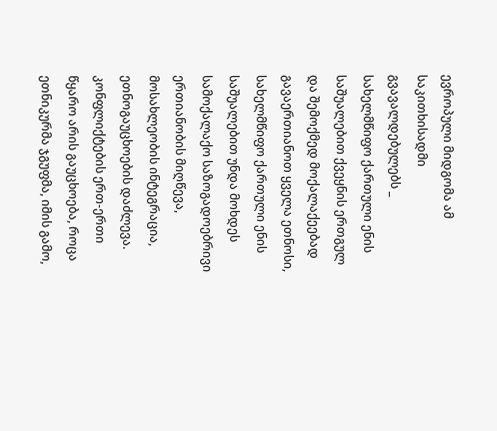ევროპული მიდგომა ამ საკითხისადმი გვავალდებულებს _ სახელმწიფო ქართული ენის საშუალებით ქვეყნის ერთგულ და შემოქმედ მოქალაქეებად გავაერთიანოთ ყველა ეთნოსი, სახელმწიფო ქართული ენის საშუალებით უნდა მოხდეს სამოქალაქო საზოგადოებრივი ერთიანობის მიღწევა, მოსახლეობის ინტეგრაცია, ეთნოგაუცხოების დაძლევა. კონფლიქტების ერთ-ერთი წყარო არის გაუცხოება, როცა ეთნიკურმა ჯგუფმა, იმის გამო,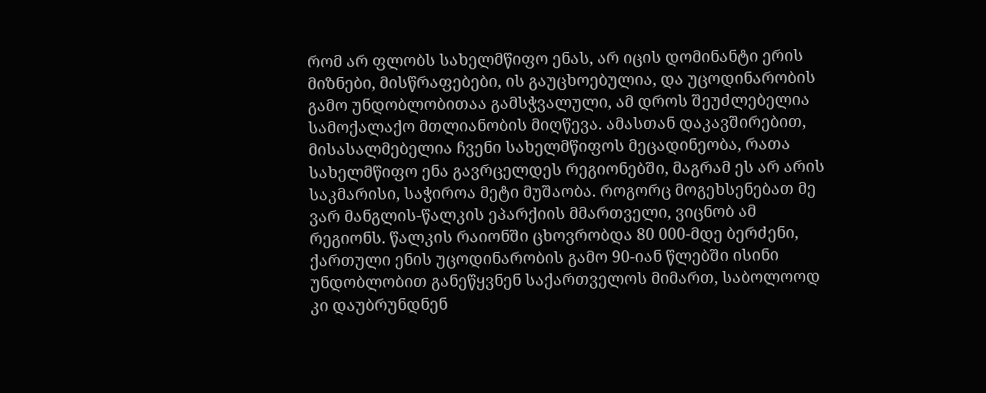რომ არ ფლობს სახელმწიფო ენას, არ იცის დომინანტი ერის მიზნები, მისწრაფებები, ის გაუცხოებულია, და უცოდინარობის გამო უნდობლობითაა გამსჭვალული, ამ დროს შეუძლებელია სამოქალაქო მთლიანობის მიღწევა. ამასთან დაკავშირებით, მისასალმებელია ჩვენი სახელმწიფოს მეცადინეობა, რათა სახელმწიფო ენა გავრცელდეს რეგიონებში, მაგრამ ეს არ არის საკმარისი, საჭიროა მეტი მუშაობა. როგორც მოგეხსენებათ მე ვარ მანგლის-წალკის ეპარქიის მმართველი, ვიცნობ ამ რეგიონს. წალკის რაიონში ცხოვრობდა 80 000-მდე ბერძენი, ქართული ენის უცოდინარობის გამო 90-იან წლებში ისინი უნდობლობით განეწყვნენ საქართველოს მიმართ, საბოლოოდ კი დაუბრუნდნენ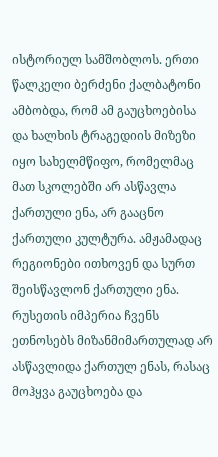ისტორიულ სამშობლოს. ერთი წალკელი ბერძენი ქალბატონი ამბობდა, რომ ამ გაუცხოებისა და ხალხის ტრაგედიის მიზეზი იყო სახელმწიფო, რომელმაც მათ სკოლებში არ ასწავლა ქართული ენა, არ გააცნო ქართული კულტურა. ამჟამადაც რეგიონები ითხოვენ და სურთ შეისწავლონ ქართული ენა. რუსეთის იმპერია ჩვენს ეთნოსებს მიზანმიმართულად არ ასწავლიდა ქართულ ენას, რასაც მოჰყვა გაუცხოება და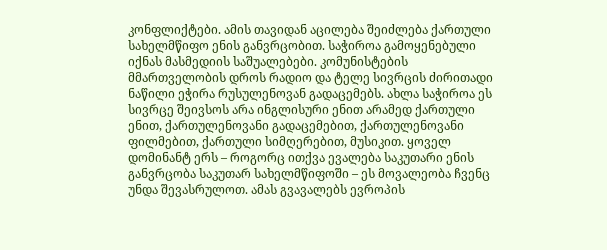კონფლიქტები. ამის თავიდან აცილება შეიძლება ქართული სახელმწიფო ენის განვრცობით. საჭიროა გამოყენებული იქნას მასმედიის საშუალებები. კომუნისტების მმართველობის დროს რადიო და ტელე სივრცის ძირითადი ნაწილი ეჭირა რუსულენოვან გადაცემებს. ახლა საჭიროა ეს სივრცე შეივსოს არა ინგლისური ენით არამედ ქართული ენით, ქართულენოვანი გადაცემებით, ქართულენოვანი ფილმებით, ქართული სიმღერებით, მუსიკით. ყოველ დომინანტ ერს – როგორც ითქვა ევალება საკუთარი ენის განვრცობა საკუთარ სახელმწიფოში – ეს მოვალეობა ჩვენც უნდა შევასრულოთ. ამას გვავალებს ევროპის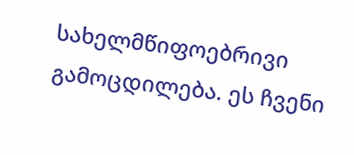სახელმწიფოებრივი გამოცდილება. ეს ჩვენი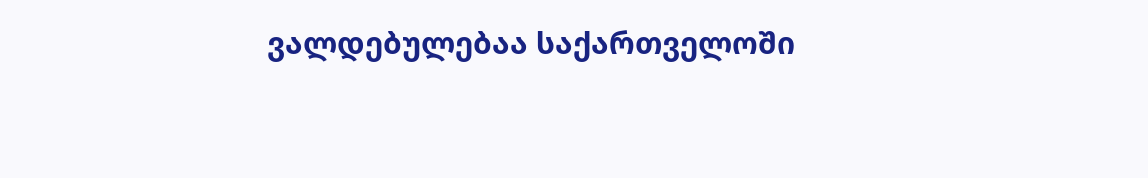ვალდებულებაა საქართველოში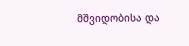მშვიდობისა და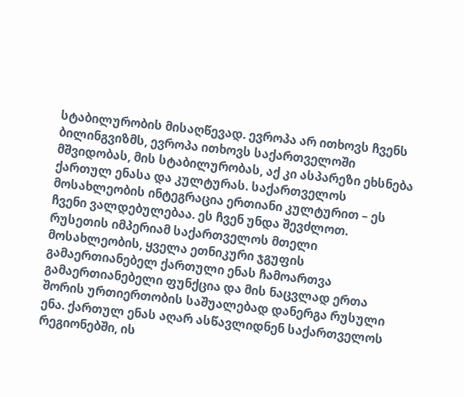სტაბილურობის მისაღწევად. ევროპა არ ითხოვს ჩვენს ბილინგვიზმს, ევროპა ითხოვს საქართველოში მშვიდობას, მის სტაბილურობას, აქ კი ასპარეზი ეხსნება ქართულ ენასა და კულტურას. საქართველოს მოსახლეობის ინტეგრაცია ერთიანი კულტურით – ეს ჩვენი ვალდებულებაა. ეს ჩვენ უნდა შევძლოთ.
რუსეთის იმპერიამ საქართველოს მთელი მოსახლეობის, ყველა ეთნიკური ჯგუფის გამაერთიანებელ ქართული ენას ჩამოართვა გამაერთიანებელი ფუნქცია და მის ნაცვლად ერთა შორის ურთიერთობის საშუალებად დანერგა რუსული ენა. ქართულ ენას აღარ ასწავლიდნენ საქართველოს რეგიონებში, ის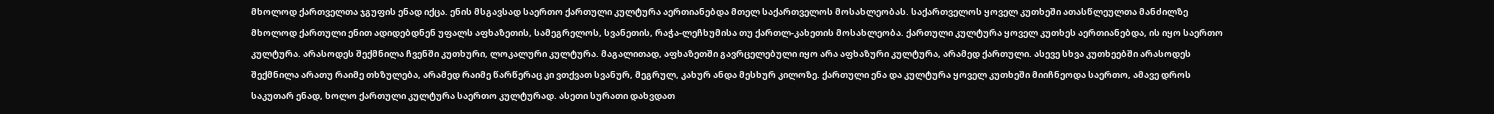მხოლოდ ქართველთა ჯგუფის ენად იქცა. ენის მსგავსად საერთო ქართული კულტურა აერთიანებდა მთელ საქართველოს მოსახლეობას. საქართველოს ყოველ კუთხეში ათასწლეულთა მანძილზე მხოლოდ ქართული ენით ადიდებდნენ უფალს აფხაზეთის, სამეგრელოს, სვანეთის, რაჭა-ლეჩხუმისა თუ ქართლ-კახეთის მოსახლეობა. ქართული კულტურა ყოველ კუთხეს აერთიანებდა, ის იყო საერთო კულტურა. არასოდეს შექმნილა ჩვენში კუთხური, ლოკალური კულტურა. მაგალითად, აფხაზეთში გავრცელებული იყო არა აფხაზური კულტურა, არამედ ქართული. ასევე სხვა კუთხეებში არასოდეს შექმნილა არათუ რაიმე თხზულება, არამედ რაიმე წარწერაც კი ვთქვათ სვანურ, მეგრულ, კახურ ანდა მესხურ კილოზე. ქართული ენა და კულტურა ყოველ კუთხეში მიიჩნეოდა საერთო, ამავე დროს საკუთარ ენად, ხოლო ქართული კულტურა საერთო კულტურად. ასეთი სურათი დახვდათ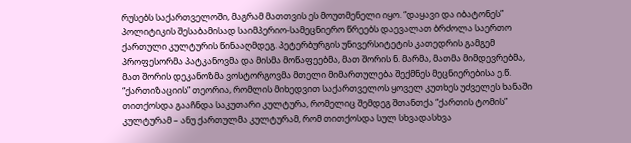რუსებს საქართველოში, მაგრამ მათთვის ეს მოუთმენელი იყო. “დაყავი და იბატონეს” პოლიტიკის შესაბამისად საიმპერიო-სამეცნიერო წრეებს დაევალათ ბრძოლა საერთო ქართული კულტურის წინააღმდეგ. პეტერბურგის უნივერსიტეტის კათედრის გამგემ პროფესორმა პატკანოვმა და მისმა მოწაფეებმა, მათ შორის ნ. მარმა, მათმა მიმდევრებმა, მათ შორის დეკანოზმა ვოსტორგოვმა მთელი მიმართულება შექმნეს მეცნიერებისა ე.წ. “ქართიზაციის” თეორია, რომლის მიხედვით საქართველოს ყოველ კუთხეს უძველეს ხანაში თითქოსდა გააჩნდა საკუთარი კულტურა, რომელიც შემდეგ შთანთქა “ქართის ტომის” კულტურამ – ანუ ქართულმა კულტურამ, რომ თითქოსდა სულ სხვადასხვა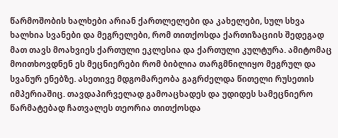წარმოშობის ხალხები არიან ქართლელები და კახელები, სულ სხვა ხალხია სვანები და მეგრელები, რომ თითქოსდა ქართიზაციის შედეგად მათ თავს მოახვიეს ქართული ეკლესია და ქართული კულტურა. ამიტომაც მოითხოვდნენ ეს მეცნიერები რომ ბიბლია თარგმნილიყო მეგრულ და სვანურ ენებზე. ასეთივე მდგომარეობა გაგრძელდა წითელი რუსეთის იმპერიაშიც. თავდაპირველად გამოაცხადეს და უდიდეს სამეცნიერო წარმატებად ჩათვალეს თეორია თითქოსდა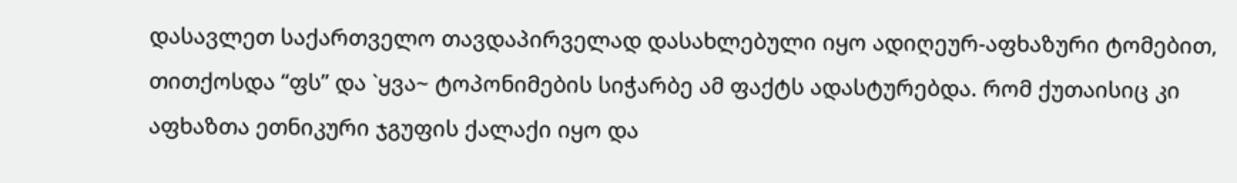დასავლეთ საქართველო თავდაპირველად დასახლებული იყო ადიღეურ-აფხაზური ტომებით, თითქოსდა “ფს” და `ყვა~ ტოპონიმების სიჭარბე ამ ფაქტს ადასტურებდა. რომ ქუთაისიც კი აფხაზთა ეთნიკური ჯგუფის ქალაქი იყო და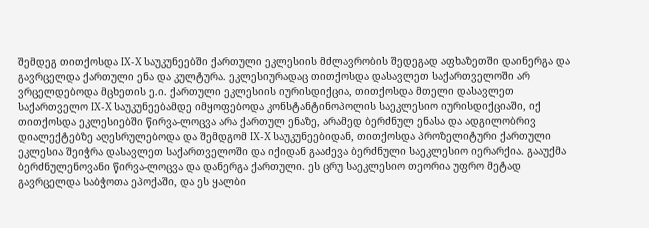შემდეგ თითქოსდა IX-X საუკუნეებში ქართული ეკლესიის მძლავრობის შედეგად აფხაზეთში დაინერგა და გავრცელდა ქართული ენა და კულტურა. ეკლესიურადაც თითქოსდა დასავლეთ საქართველოში არ ვრცელდებოდა მცხეთის ე.ი. ქართული ეკლესიის იურისდიქცია, თითქოსდა მთელი დასავლეთ საქართველო IX-X საუკუნეებამდე იმყოფებოდა კონსტანტინოპოლის საეკლესიო იურისდიქციაში, იქ თითქოსდა ეკლესიებში წირვა-ლოცვა არა ქართულ ენაზე, არამედ ბერძნულ ენასა და ადგილობრივ დიალექტებზე აღესრულებოდა და შემდგომ IX-X საუკუნეებიდან, თითქოსდა პროზელიტური ქართული ეკლესია შეიჭრა დასავლეთ საქართველოში და იქიდან გააძევა ბერძნული საეკლესიო იერარქია. გააუქმა ბერძნულენოვანი წირვა-ლოცვა და დანერგა ქართული. ეს ცრუ საეკლესიო თეორია უფრო მეტად გავრცელდა საბჭოთა ეპოქაში, და ეს ყალბი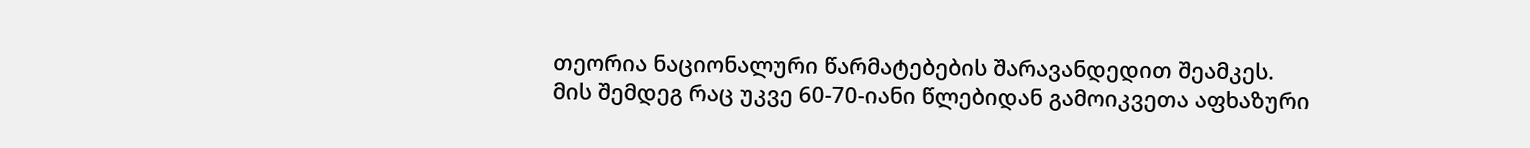თეორია ნაციონალური წარმატებების შარავანდედით შეამკეს.
მის შემდეგ რაც უკვე 60-70-იანი წლებიდან გამოიკვეთა აფხაზური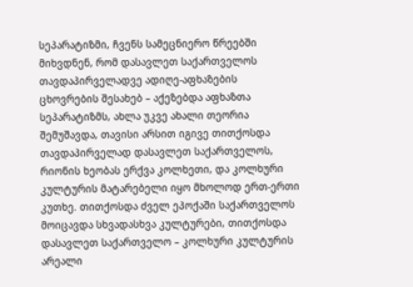სეპარატიზმი, ჩვენს სამეცნიერო წრეებში მიხვდნენ, რომ დასავლეთ საქართველოს თავდაპირველადვე ადიღე-აფხაზების ცხოვრების შესახებ – აქეზებდა აფხაზთა სეპარატიზმს, ახლა უკვე ახალი თეორია შემუშავდა, თავისი არსით იგივე თითქოსდა თავდაპირველად დასავლეთ საქართველოს, რიონის ხეობას ერქვა კოლხეთი, და კოლხური კულტურის მატარებელი იყო მხოლოდ ერთ-ერთი კუთხე. თითქოსდა ძველ ეპოქაში საქართველოს მოიცავდა სხვადასხვა კულტურები, თითქოსდა დასავლეთ საქართველო – კოლხური კულტურის არეალი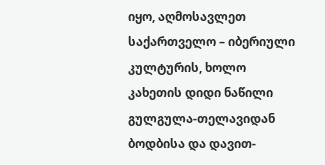იყო, აღმოსავლეთ საქართველო – იბერიული კულტურის, ხოლო კახეთის დიდი ნაწილი გულგულა-თელავიდან ბოდბისა და დავით-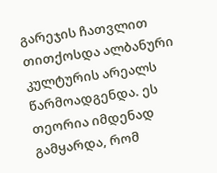გარეჯის ჩათვლით თითქოსდა ალბანური კულტურის არეალს წარმოადგენდა. ეს თეორია იმდენად გამყარდა, რომ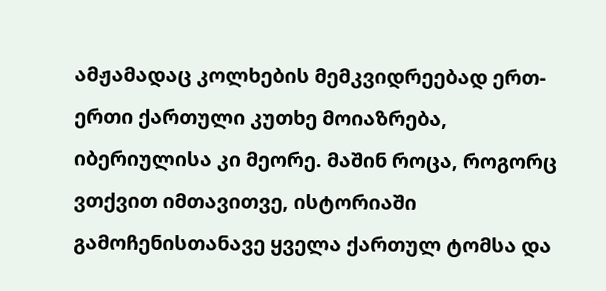ამჟამადაც კოლხების მემკვიდრეებად ერთ-ერთი ქართული კუთხე მოიაზრება, იბერიულისა კი მეორე. მაშინ როცა, როგორც ვთქვით იმთავითვე, ისტორიაში გამოჩენისთანავე ყველა ქართულ ტომსა და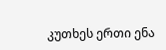კუთხეს ერთი ენა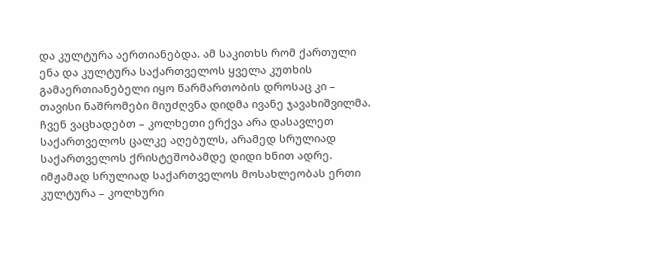და კულტურა აერთიანებდა. ამ საკითხს რომ ქართული ენა და კულტურა საქართველოს ყველა კუთხის გამაერთიანებელი იყო წარმართობის დროსაც კი – თავისი ნაშრომები მიუძღვნა დიდმა ივანე ჯავახიშვილმა.
ჩვენ ვაცხადებთ – კოლხეთი ერქვა არა დასავლეთ საქართველოს ცალკე აღებულს, არამედ სრულიად საქართველოს ქრისტეშობამდე დიდი ხნით ადრე. იმჟამად სრულიად საქართველოს მოსახლეობას ერთი კულტურა – კოლხური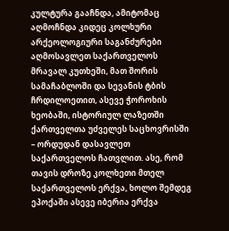კულტურა გააჩნდა, ამიტომაც აღმოჩნდა კიდეც კოლხური არქეოლოგიური საგანძურები აღმოსავლეთ საქართველოს მრავალ კუთხეში, მათ შორის სამაჩაბლოში და სევანის ტბის ჩრდილოეთით, ასევე ჭოროხის ხეობაში, ისტორიულ ლაზეთში ქართველთა უძველეს საცხოვრისში – ორდუდან დასავლეთ საქართველოს ჩათვლით. ასე, რომ თავის დროზე კოლხეთი მთელ საქართველოს ერქვა, ხოლო შემდეგ ეპოქაში ასევე იბერია ერქვა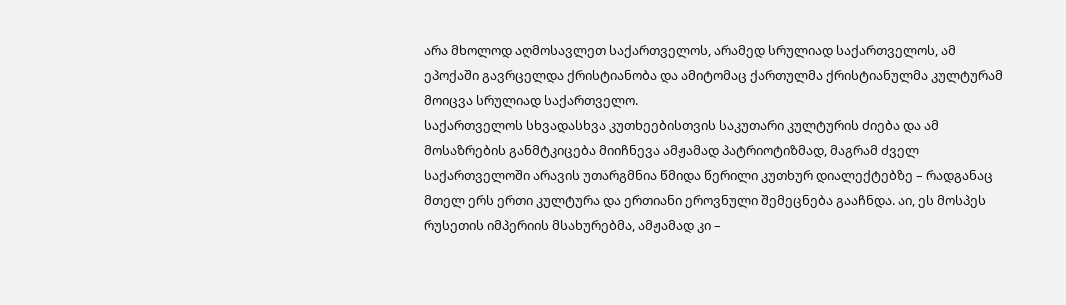არა მხოლოდ აღმოსავლეთ საქართველოს, არამედ სრულიად საქართველოს, ამ ეპოქაში გავრცელდა ქრისტიანობა და ამიტომაც ქართულმა ქრისტიანულმა კულტურამ მოიცვა სრულიად საქართველო.
საქართველოს სხვადასხვა კუთხეებისთვის საკუთარი კულტურის ძიება და ამ მოსაზრების განმტკიცება მიიჩნევა ამჟამად პატრიოტიზმად, მაგრამ ძველ საქართველოში არავის უთარგმნია წმიდა წერილი კუთხურ დიალექტებზე – რადგანაც მთელ ერს ერთი კულტურა და ერთიანი ეროვნული შემეცნება გააჩნდა. აი, ეს მოსპეს რუსეთის იმპერიის მსახურებმა, ამჟამად კი –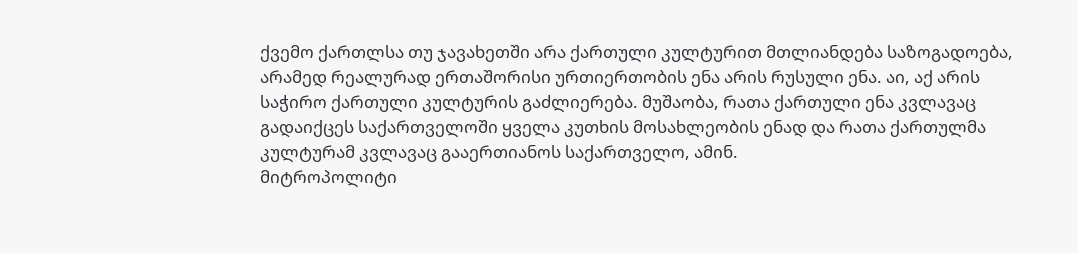ქვემო ქართლსა თუ ჯავახეთში არა ქართული კულტურით მთლიანდება საზოგადოება, არამედ რეალურად ერთაშორისი ურთიერთობის ენა არის რუსული ენა. აი, აქ არის საჭირო ქართული კულტურის გაძლიერება. მუშაობა, რათა ქართული ენა კვლავაც გადაიქცეს საქართველოში ყველა კუთხის მოსახლეობის ენად და რათა ქართულმა კულტურამ კვლავაც გააერთიანოს საქართველო, ამინ.
მიტროპოლიტი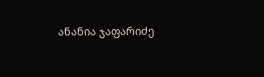ანანია ჯაფარიძე